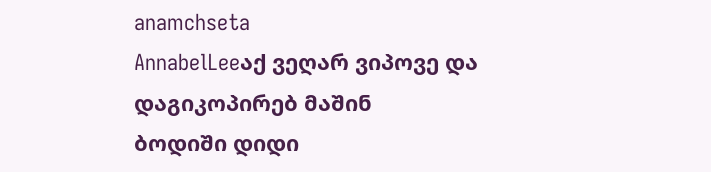anamchseta
AnnabelLeeაქ ვეღარ ვიპოვე და დაგიკოპირებ მაშინ
ბოდიში დიდი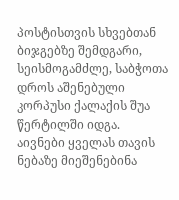პოსტისთვის სხვებთან
ბიჯგებზე შემდგარი, სეისმოგამძლე, საბჭოთა დროს აშენებული კორპუსი ქალაქის შუა წერტილში იდგა. აივნები ყველას თავის ნებაზე მიეშენებინა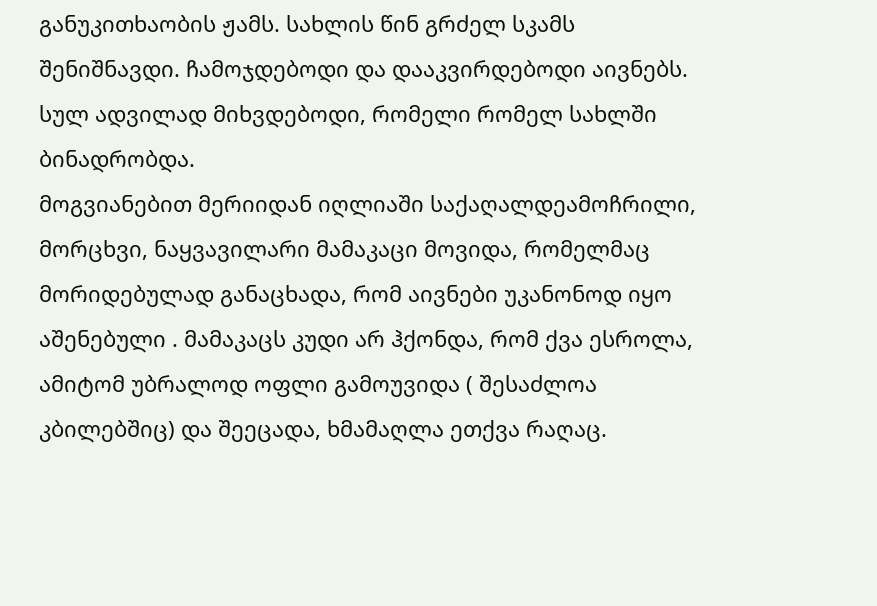განუკითხაობის ჟამს. სახლის წინ გრძელ სკამს შენიშნავდი. ჩამოჯდებოდი და დააკვირდებოდი აივნებს. სულ ადვილად მიხვდებოდი, რომელი რომელ სახლში ბინადრობდა.
მოგვიანებით მერიიდან იღლიაში საქაღალდეამოჩრილი, მორცხვი, ნაყვავილარი მამაკაცი მოვიდა, რომელმაც მორიდებულად განაცხადა, რომ აივნები უკანონოდ იყო აშენებული . მამაკაცს კუდი არ ჰქონდა, რომ ქვა ესროლა, ამიტომ უბრალოდ ოფლი გამოუვიდა ( შესაძლოა კბილებშიც) და შეეცადა, ხმამაღლა ეთქვა რაღაც.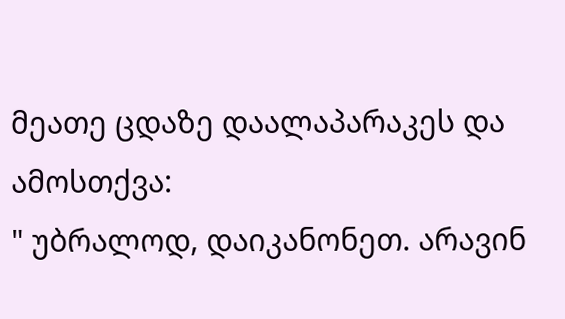მეათე ცდაზე დაალაპარაკეს და ამოსთქვა:
" უბრალოდ, დაიკანონეთ. არავინ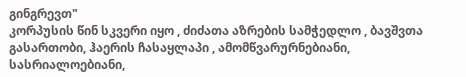გინგრევთ"
კორპუსის წინ სკვერი იყო , ძიძათა აზრების სამჭედლო , ბავშვთა გასართობი, ჰაერის ჩასაყლაპი , ამომწვარურნებიანი, სასრიალოებიანი,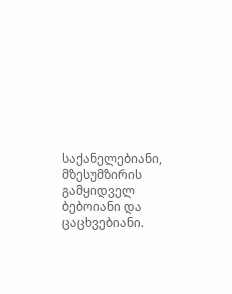საქანელებიანი, მზესუმზირის გამყიდველ ბებოიანი და ცაცხვებიანი.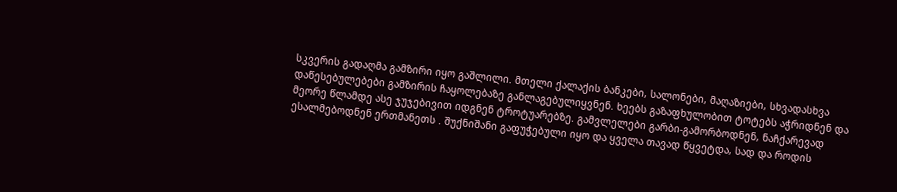სკვერის გადაღმა გამზირი იყო გაშლილი. მთელი ქალაქის ბანკები, სალონები, მაღაზიები, სხვადასხვა დაწესებულებები გამზირის ჩაყოლებაზე განლაგებულიყვნენ. ხეებს გაზაფხულობით ტოტებს აჭრიდნენ და მეორე წლამდე ასე ჯუჯებივით იდგნენ ტროტუარებზე. გამვლელები გარბი-გამორბოდნენ, ნაჩქარევად ესალმებოდნენ ერთმანეთს . შუქნიშანი გაფუჭებული იყო და ყველა თავად წყვეტდა, სად და როდის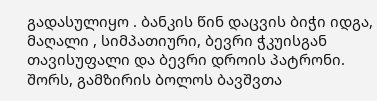გადასულიყო . ბანკის წინ დაცვის ბიჭი იდგა, მაღალი , სიმპათიური, ბევრი ჭკუისგან თავისუფალი და ბევრი დროის პატრონი. შორს, გამზირის ბოლოს ბავშვთა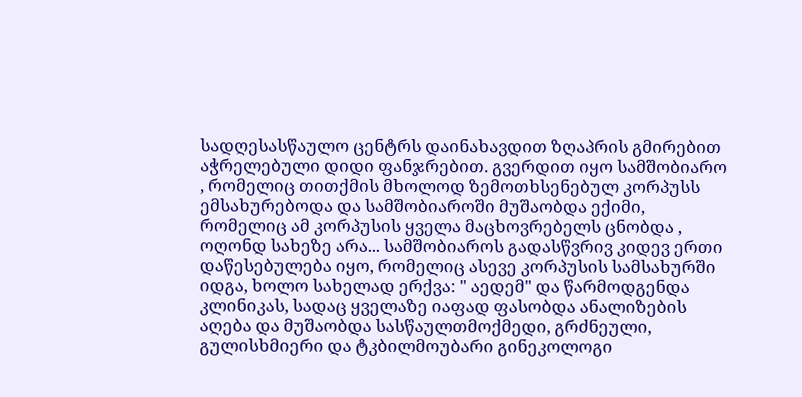სადღესასწაულო ცენტრს დაინახავდით ზღაპრის გმირებით აჭრელებული დიდი ფანჯრებით. გვერდით იყო სამშობიარო , რომელიც თითქმის მხოლოდ ზემოთხსენებულ კორპუსს ემსახურებოდა და სამშობიაროში მუშაობდა ექიმი, რომელიც ამ კორპუსის ყველა მაცხოვრებელს ცნობდა , ოღონდ სახეზე არა... სამშობიაროს გადასწვრივ კიდევ ერთი დაწესებულება იყო, რომელიც ასევე კორპუსის სამსახურში იდგა, ხოლო სახელად ერქვა: " აედემ" და წარმოდგენდა კლინიკას, სადაც ყველაზე იაფად ფასობდა ანალიზების აღება და მუშაობდა სასწაულთმოქმედი, გრძნეული, გულისხმიერი და ტკბილმოუბარი გინეკოლოგი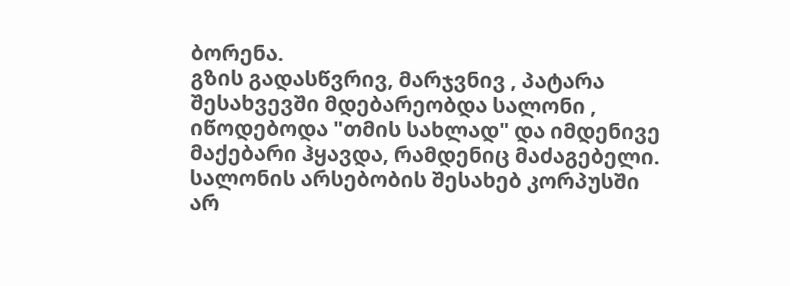ბორენა.
გზის გადასწვრივ, მარჯვნივ , პატარა შესახვევში მდებარეობდა სალონი , იწოდებოდა "თმის სახლად" და იმდენივე მაქებარი ჰყავდა, რამდენიც მაძაგებელი. სალონის არსებობის შესახებ კორპუსში არ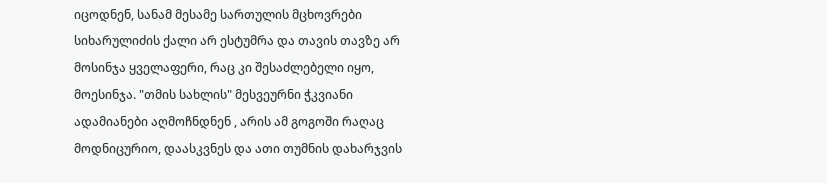იცოდნენ, სანამ მესამე სართულის მცხოვრები სიხარულიძის ქალი არ ესტუმრა და თავის თავზე არ მოსინჯა ყველაფერი, რაც კი შესაძლებელი იყო, მოესინჯა. "თმის სახლის" მესვეურნი ჭკვიანი ადამიანები აღმოჩნდნენ , არის ამ გოგოში რაღაც მოდნიცურიო, დაასკვნეს და ათი თუმნის დახარჯვის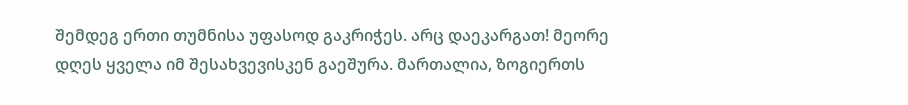შემდეგ ერთი თუმნისა უფასოდ გაკრიჭეს. არც დაეკარგათ! მეორე დღეს ყველა იმ შესახვევისკენ გაეშურა. მართალია, ზოგიერთს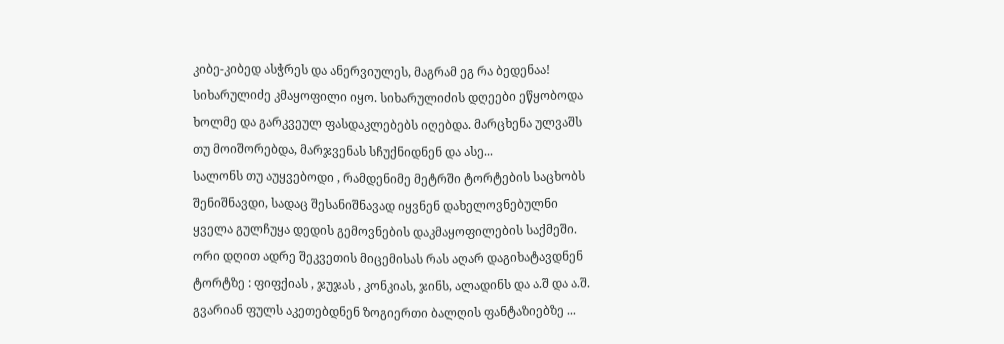კიბე-კიბედ ასჭრეს და ანერვიულეს, მაგრამ ეგ რა ბედენაა! სიხარულიძე კმაყოფილი იყო. სიხარულიძის დღეები ეწყობოდა ხოლმე და გარკვეულ ფასდაკლებებს იღებდა. მარცხენა ულვაშს თუ მოიშორებდა, მარჯვენას სჩუქნიდნენ და ასე...
სალონს თუ აუყვებოდი , რამდენიმე მეტრში ტორტების საცხობს შენიშნავდი, სადაც შესანიშნავად იყვნენ დახელოვნებულნი ყველა გულჩუყა დედის გემოვნების დაკმაყოფილების საქმეში. ორი დღით ადრე შეკვეთის მიცემისას რას აღარ დაგიხატავდნენ ტორტზე : ფიფქიას , ჯუჯას , კონკიას, ჯინს, ალადინს და ა.შ და ა.შ. გვარიან ფულს აკეთებდნენ ზოგიერთი ბალღის ფანტაზიებზე ...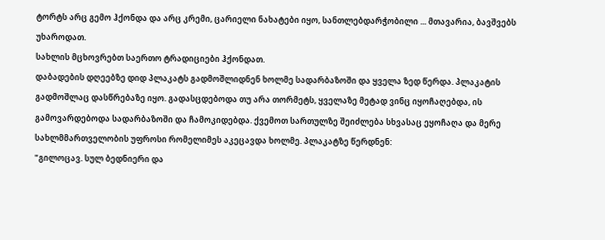ტორტს არც გემო ჰქონდა და არც კრემი, ცარიელი ნახატები იყო, სანთლებდარჭობილი ... მთავარია, ბავშვებს უხაროდათ.
სახლის მცხოვრებთ საერთო ტრადიციები ჰქონდათ.
დაბადების დღეებზე დიდ პლაკატს გადმოშლიდნენ ხოლმე სადარბაზოში და ყველა ზედ წერდა. პლაკატის გადმოშლაც დასწრებაზე იყო. გადასცდებოდა თუ არა თორმეტს, ყველაზე მეტად ვინც იყოჩაღებდა, ის გამოვარდებოდა სადარბაზოში და ჩამოკიდებდა. ქვემოთ სართულზე შეიძლება სხვასაც ეყოჩაღა და მერე სახლმმართველობის უფროსი რომელიმეს აკეცავდა ხოლმე. პლაკატზე წერდნენ:
"გილოცავ. სულ ბედნიერი და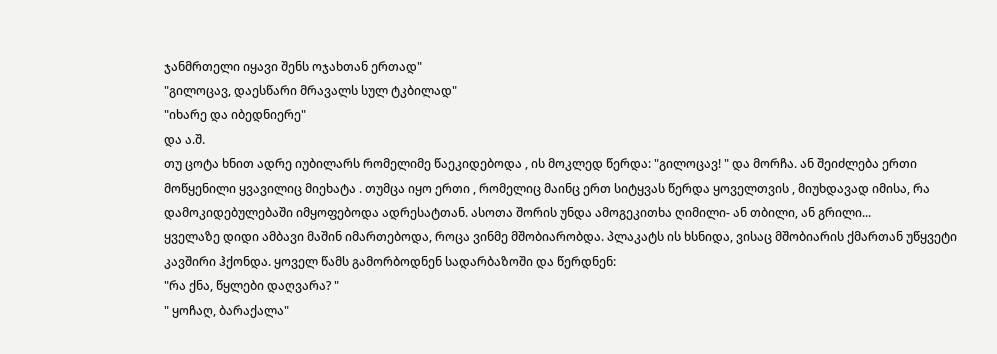ჯანმრთელი იყავი შენს ოჯახთან ერთად"
"გილოცავ, დაესწარი მრავალს სულ ტკბილად"
"იხარე და იბედნიერე"
და ა.შ.
თუ ცოტა ხნით ადრე იუბილარს რომელიმე წაეკიდებოდა , ის მოკლედ წერდა: "გილოცავ! " და მორჩა. ან შეიძლება ერთი მოწყენილი ყვავილიც მიეხატა . თუმცა იყო ერთი , რომელიც მაინც ერთ სიტყვას წერდა ყოველთვის , მიუხდავად იმისა, რა დამოკიდებულებაში იმყოფებოდა ადრესატთან. ასოთა შორის უნდა ამოგეკითხა ღიმილი- ან თბილი, ან გრილი...
ყველაზე დიდი ამბავი მაშინ იმართებოდა, როცა ვინმე მშობიარობდა. პლაკატს ის ხსნიდა, ვისაც მშობიარის ქმართან უწყვეტი კავშირი ჰქონდა. ყოველ წამს გამორბოდნენ სადარბაზოში და წერდნენ:
"რა ქნა, წყლები დაღვარა? "
" ყოჩაღ, ბარაქალა"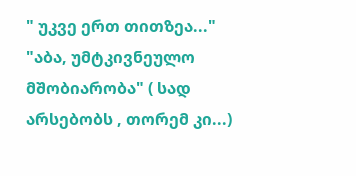" უკვე ერთ თითზეა..."
"აბა, უმტკივნეულო მშობიარობა" ( სად არსებობს , თორემ კი...)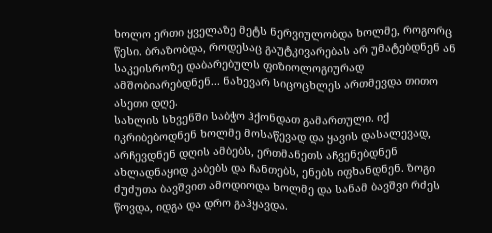ხოლო ერთი ყველაზე მეტს ნერვიულობდა ხოლმე, როგორც წესი. ბრაზობდა, როდესაც გაუტკივარებას არ უმატებდნენ ან საკეისროზე დაბარებულს ფიზიოლოგიურად ამშობიარებდნენ... ნახევარ სიცოცხლეს ართმევდა თითო ასეთი დღე.
სახლის სხვენში საბჭო ჰქონდათ გამართული. იქ იკრიბებოდნენ ხოლმე მოსაწევად და ყავის დასალევად, არჩევდნენ დღის ამბებს, ერთმანეთს აჩვენებდნენ ახლადნაყიდ კაბებს და ჩანთებს, ენებს იფხანდნენ. ზოგი ძუძუთა ბავშვით ამოდიოდა ხოლმე და სანამ ბავშვი რძეს წოვდა, იდგა და დრო გაჰყავდა.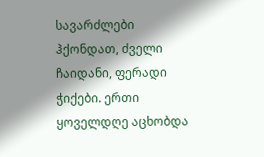სავარძლები ჰქონდათ, ძველი ჩაიდანი, ფერადი ჭიქები. ერთი ყოველდღე აცხობდა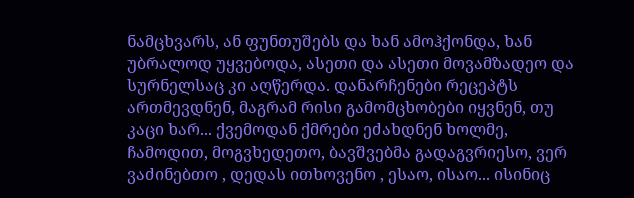ნამცხვარს, ან ფუნთუშებს და ხან ამოჰქონდა, ხან უბრალოდ უყვებოდა, ასეთი და ასეთი მოვამზადეო და სურნელსაც კი აღწერდა. დანარჩენები რეცეპტს ართმევდნენ, მაგრამ რისი გამომცხობები იყვნენ, თუ კაცი ხარ... ქვემოდან ქმრები ეძახდნენ ხოლმე, ჩამოდით, მოგვხედეთო, ბავშვებმა გადაგვრიესო, ვერ ვაძინებთო , დედას ითხოვენო , ესაო, ისაო... ისინიც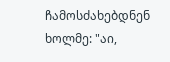ჩამოსძახებდნენ ხოლმე: "აი,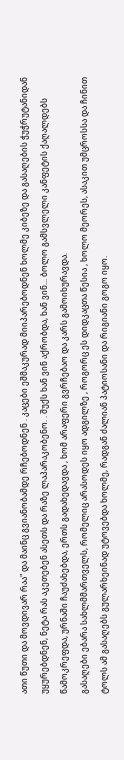ათი წუთი და მოვდივარ რაა" და მაინც გვიანობამდე რჩებოდნენ . კაცები ეშმაკურად მიიპარებოდნენ ხოლმე კიბეზე და გასაღების ჭუჭრუტანიდან უყურებდნენ, ნეტა რას აკეთებენ ასეთს და რაზე ლაპარაკობენო. . შუქს ხან ვინ აქრობდა, ხან ვინ... ბოლო გამსვლელი კანფეტის ქაღალდებს წამოკრეფდა, ურნაში ჩაუძახებდა, ერთს გადახედავდა , ხომ არაფერი გვრჩებაო და კარს გამოიხურავდა.
გასაღები ებარა სახლმმართველს, რომელიც არასოდეს იყო ადგილზე , როგორც ეს დიდკაცთა წესია , ხოლო მეორეს, ასაკით უმცროსსა და ჩინით ტოლს ამ გასაღებს გულარხეინად უტოვებდა ხოლმე, რადგან ძალიან პატიოსანი და რიგიანი გოგო იყო.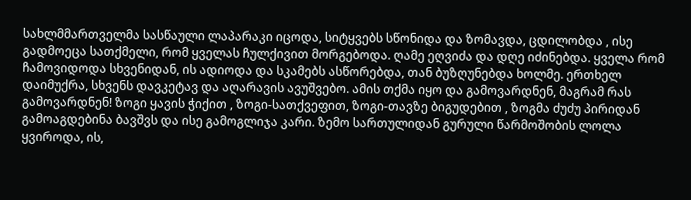სახლმმართველმა სასწაული ლაპარაკი იცოდა, სიტყვებს სწონიდა და ზომავდა, ცდილობდა , ისე გადმოეცა სათქმელი, რომ ყველას ჩულქივით მორგებოდა. ღამე ეღვიძა და დღე იძინებდა. ყველა რომ ჩამოვიდოდა სხვენიდან, ის ადიოდა და სკამებს ასწორებდა, თან ბუზღუნებდა ხოლმე. ერთხელ დაიმუქრა, სხვენს დავკეტავ და აღარავის ავუშვებო. ამის თქმა იყო და გამოვარდნენ, მაგრამ რას გამოვარდნენ! ზოგი ყავის ჭიქით , ზოგი-სათქვეფით, ზოგი-თავზე ბიგუდებით , ზოგმა ძუძუ პირიდან გამოაგდებინა ბავშვს და ისე გამოგლიჯა კარი. ზემო სართულიდან გურული წარმოშობის ლოლა ყვიროდა, ის,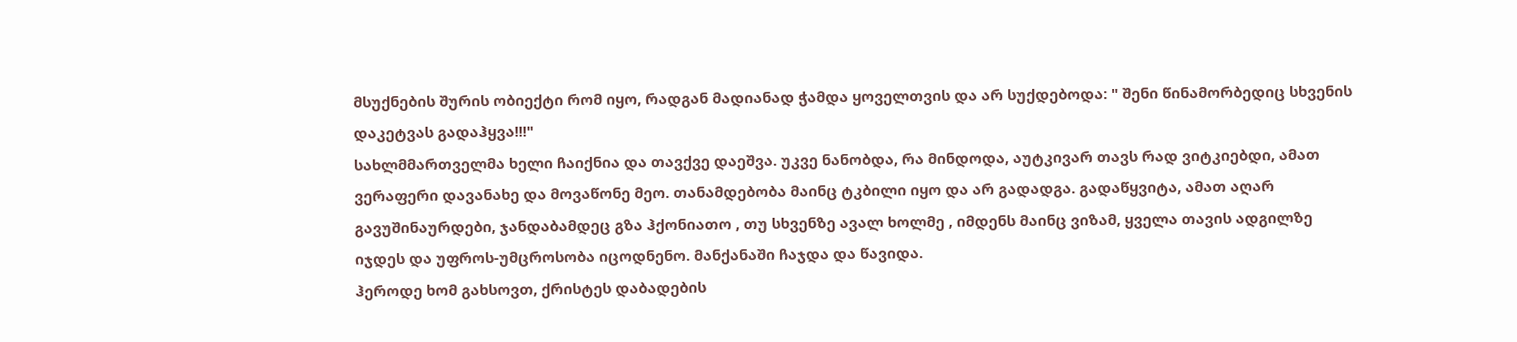მსუქნების შურის ობიექტი რომ იყო, რადგან მადიანად ჭამდა ყოველთვის და არ სუქდებოდა: " შენი წინამორბედიც სხვენის დაკეტვას გადაჰყვა!!!"
სახლმმართველმა ხელი ჩაიქნია და თავქვე დაეშვა. უკვე ნანობდა, რა მინდოდა, აუტკივარ თავს რად ვიტკიებდი, ამათ ვერაფერი დავანახე და მოვაწონე მეო. თანამდებობა მაინც ტკბილი იყო და არ გადადგა. გადაწყვიტა, ამათ აღარ გავუშინაურდები, ჯანდაბამდეც გზა ჰქონიათო , თუ სხვენზე ავალ ხოლმე , იმდენს მაინც ვიზამ, ყველა თავის ადგილზე იჯდეს და უფროს-უმცროსობა იცოდნენო. მანქანაში ჩაჯდა და წავიდა.
ჰეროდე ხომ გახსოვთ, ქრისტეს დაბადების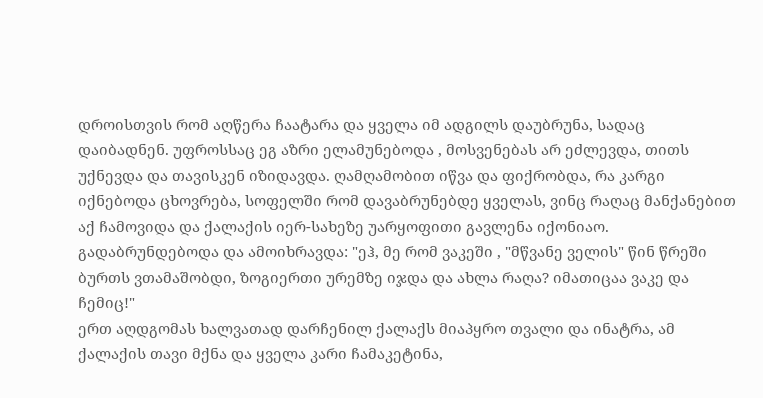დროისთვის რომ აღწერა ჩაატარა და ყველა იმ ადგილს დაუბრუნა, სადაც დაიბადნენ. უფროსსაც ეგ აზრი ელამუნებოდა , მოსვენებას არ ეძლევდა, თითს უქნევდა და თავისკენ იზიდავდა. ღამღამობით იწვა და ფიქრობდა, რა კარგი იქნებოდა ცხოვრება, სოფელში რომ დავაბრუნებდე ყველას, ვინც რაღაც მანქანებით აქ ჩამოვიდა და ქალაქის იერ-სახეზე უარყოფითი გავლენა იქონიაო. გადაბრუნდებოდა და ამოიხრავდა: "ეჰ, მე რომ ვაკეში , "მწვანე ველის" წინ წრეში ბურთს ვთამაშობდი, ზოგიერთი ურემზე იჯდა და ახლა რაღა? იმათიცაა ვაკე და ჩემიც!"
ერთ აღდგომას ხალვათად დარჩენილ ქალაქს მიაპყრო თვალი და ინატრა, ამ ქალაქის თავი მქნა და ყველა კარი ჩამაკეტინა,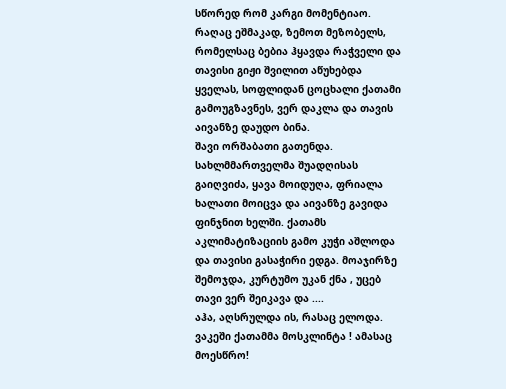სწორედ რომ კარგი მომენტიაო. რაღაც ეშმაკად, ზემოთ მეზობელს, რომელსაც ბებია ჰყავდა რაჭველი და თავისი გიჟი შვილით აწუხებდა ყველას, სოფლიდან ცოცხალი ქათამი გამოუგზავნეს, ვერ დაკლა და თავის აივანზე დაუდო ბინა.
შავი ორშაბათი გათენდა. სახლმმართველმა შუადღისას გაიღვიძა, ყავა მოიდუღა, ფრიალა ხალათი მოიცვა და აივანზე გავიდა ფინჯნით ხელში. ქათამს აკლიმატიზაციის გამო კუჭი აშლოდა და თავისი გასაჭირი ედგა. მოაჯირზე შემოჯდა, კურტუმო უკან ქნა , უცებ თავი ვერ შეიკავა და ....
აჰა, აღსრულდა ის, რასაც ელოდა. ვაკეში ქათამმა მოსკლინტა ! ამასაც მოესწრო!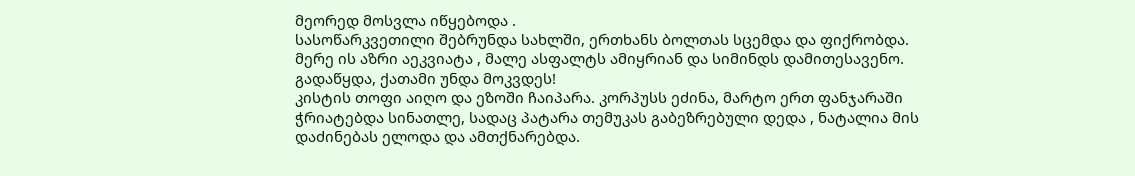მეორედ მოსვლა იწყებოდა .
სასოწარკვეთილი შებრუნდა სახლში, ერთხანს ბოლთას სცემდა და ფიქრობდა.
მერე ის აზრი აეკვიატა , მალე ასფალტს ამიყრიან და სიმინდს დამითესავენო.
გადაწყდა, ქათამი უნდა მოკვდეს!
კისტის თოფი აიღო და ეზოში ჩაიპარა. კორპუსს ეძინა, მარტო ერთ ფანჯარაში ჭრიატებდა სინათლე, სადაც პატარა თემუკას გაბეზრებული დედა , ნატალია მის დაძინებას ელოდა და ამთქნარებდა.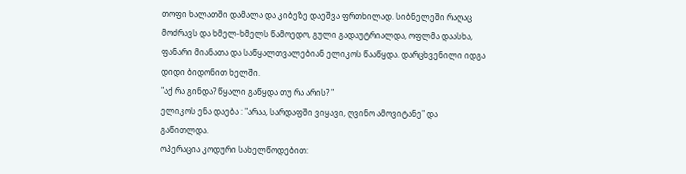თოფი ხალათში დამალა და კიბეზე დაეშვა ფრთხილად. სიბნელეში რაღაც მოძრავს და ხმელ-ხმელს წამოედო, გული გადაუტრიალდა, ოფლმა დაასხა, ფანარი მიანათა და საწყალთვალებიან ელიკოს წააწყდა. დარცხვენილი იდგა დიდი ბიდონით ხელში.
"აქ რა გინდა? წყალი გაწყდა თუ რა არის? "
ელიკოს ენა დაება : "არაა, სარდაფში ვიყავი, ღვინო ამოვიტანე" და გაწითლდა.
ოპერაცია კოდური სახელწოდებით: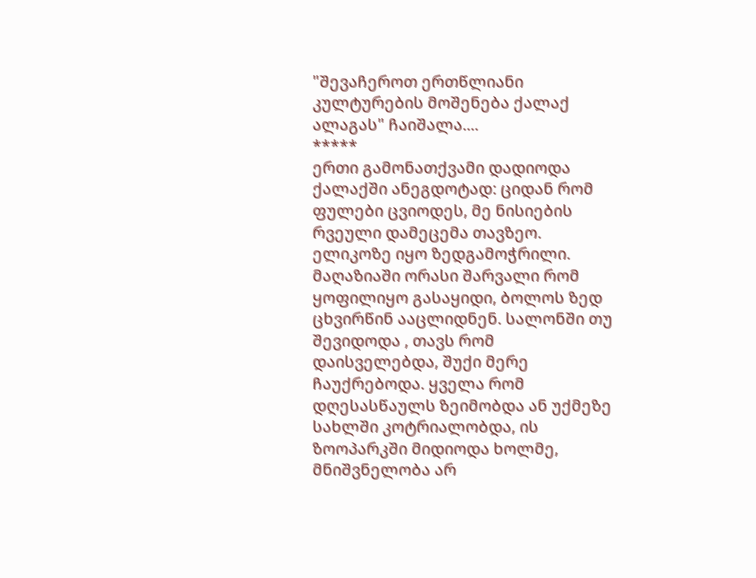"შევაჩეროთ ერთწლიანი კულტურების მოშენება ქალაქ ალაგას" ჩაიშალა....
*****
ერთი გამონათქვამი დადიოდა ქალაქში ანეგდოტად: ციდან რომ ფულები ცვიოდეს, მე ნისიების რვეული დამეცემა თავზეო.
ელიკოზე იყო ზედგამოჭრილი.
მაღაზიაში ორასი შარვალი რომ ყოფილიყო გასაყიდი, ბოლოს ზედ ცხვირწინ ააცლიდნენ. სალონში თუ შევიდოდა , თავს რომ დაისველებდა, შუქი მერე ჩაუქრებოდა. ყველა რომ დღესასწაულს ზეიმობდა ან უქმეზე სახლში კოტრიალობდა, ის ზოოპარკში მიდიოდა ხოლმე, მნიშვნელობა არ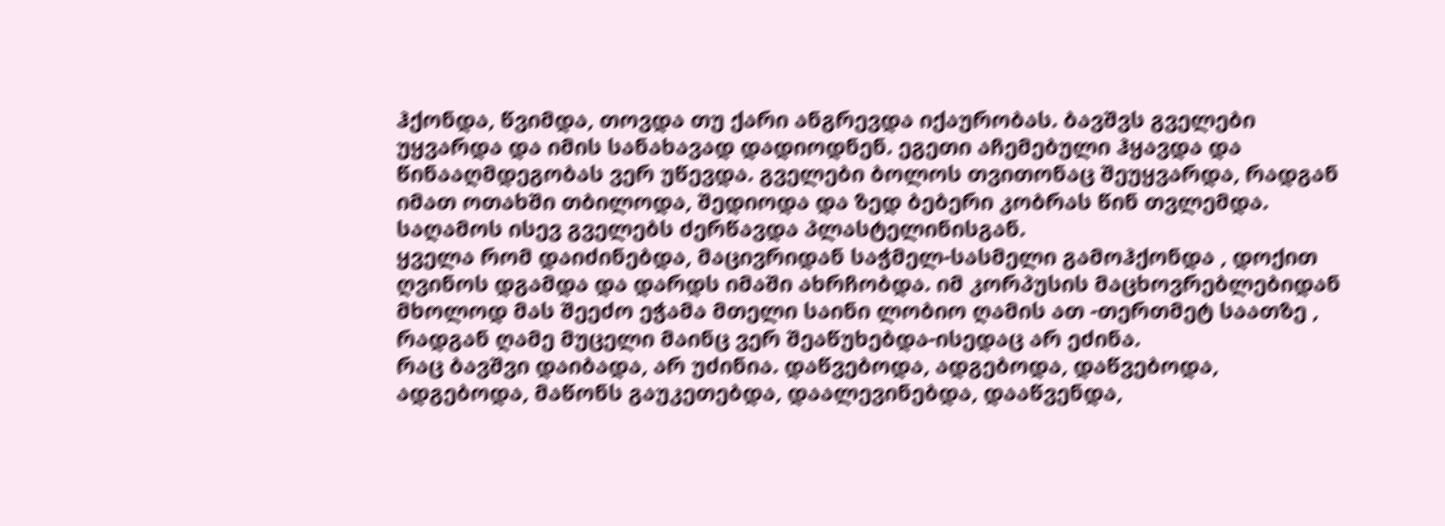ჰქონდა, წვიმდა, თოვდა თუ ქარი ანგრევდა იქაურობას. ბავშვს გველები უყვარდა და იმის სანახავად დადიოდნენ. ეგეთი აჩემებული ჰყავდა და წინააღმდეგობას ვერ უწევდა. გველები ბოლოს თვითონაც შეუყვარდა, რადგან იმათ ოთახში თბილოდა, შედიოდა და ზედ ბებერი კობრას წინ თვლემდა.
საღამოს ისევ გველებს ძერწავდა პლასტელინისგან.
ყველა რომ დაიძინებდა, მაცივრიდან საჭმელ-სასმელი გამოჰქონდა , დოქით ღვინოს დგამდა და დარდს იმაში ახრჩობდა. იმ კორპუსის მაცხოვრებლებიდან მხოლოდ მას შეეძო ეჭამა მთელი საინი ლობიო ღამის ათ -თერთმეტ საათზე , რადგან ღამე მუცელი მაინც ვერ შეაწუხებდა-ისედაც არ ეძინა.
რაც ბავშვი დაიბადა, არ უძინია. დაწვებოდა, ადგებოდა, დაწვებოდა, ადგებოდა, მაწონს გაუკეთებდა, დაალევინებდა, დააწვენდა,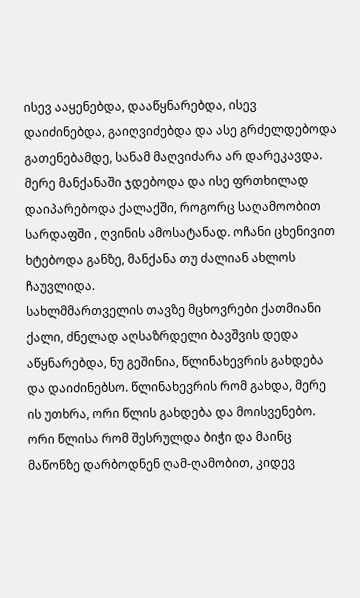ისევ ააყენებდა, დააწყნარებდა, ისევ დაიძინებდა, გაიღვიძებდა და ასე გრძელდებოდა გათენებამდე, სანამ მაღვიძარა არ დარეკავდა. მერე მანქანაში ჯდებოდა და ისე ფრთხილად დაიპარებოდა ქალაქში, როგორც საღამოობით სარდაფში , ღვინის ამოსატანად. ოჩანი ცხენივით ხტებოდა განზე, მანქანა თუ ძალიან ახლოს ჩაუვლიდა.
სახლმმართველის თავზე მცხოვრები ქათმიანი ქალი, ძნელად აღსაზრდელი ბავშვის დედა აწყნარებდა, ნუ გეშინია, წლინახევრის გახდება და დაიძინებსო. წლინახევრის რომ გახდა, მერე ის უთხრა, ორი წლის გახდება და მოისვენებო. ორი წლისა რომ შესრულდა ბიჭი და მაინც მაწონზე დარბოდნენ ღამ-ღამობით, კიდევ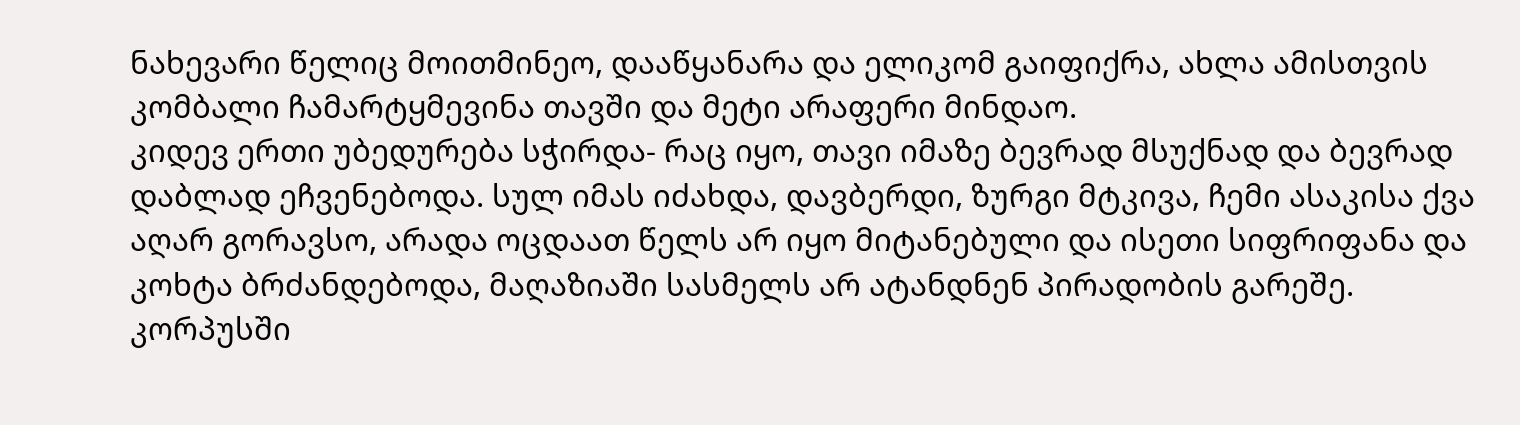ნახევარი წელიც მოითმინეო, დააწყანარა და ელიკომ გაიფიქრა, ახლა ამისთვის კომბალი ჩამარტყმევინა თავში და მეტი არაფერი მინდაო.
კიდევ ერთი უბედურება სჭირდა- რაც იყო, თავი იმაზე ბევრად მსუქნად და ბევრად დაბლად ეჩვენებოდა. სულ იმას იძახდა, დავბერდი, ზურგი მტკივა, ჩემი ასაკისა ქვა აღარ გორავსო, არადა ოცდაათ წელს არ იყო მიტანებული და ისეთი სიფრიფანა და კოხტა ბრძანდებოდა, მაღაზიაში სასმელს არ ატანდნენ პირადობის გარეშე. კორპუსში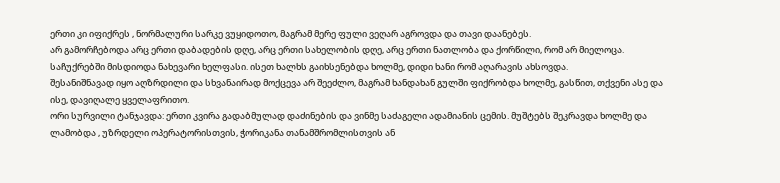ერთი კი იფიქრეს , ნორმალური სარკე ვუყიდოთო, მაგრამ მერე ფული ვეღარ აგროვდა და თავი დაანებეს.
არ გამორჩებოდა არც ერთი დაბადების დღე, არც ერთი სახელობის დღე, არც ერთი ნათლობა და ქორწილი, რომ არ მიელოცა. საჩუქრებში მისდიოდა ნახევარი ხელფასი. ისეთ ხალხს გაიხსენებდა ხოლმე, დიდი ხანი რომ აღარავის ახსოვდა.
შესანიშნავად იყო აღზრდილი და სხვანაირად მოქცევა არ შეეძლო, მაგრამ ხანდახან გულში ფიქრობდა ხოლმე, გასწით, თქვენი ასე და ისე, დავიღალე ყველაფრითო.
ორი სურვილი ტანჯავდა: ერთი კვირა გადაბმულად დაძინების და ვინმე საძაგელი ადამიანის ცემის. მუშტებს შეკრავდა ხოლმე და ლამობდა , უზრდელი ოპერატორისთვის, ჭორიკანა თანამშრომლისთვის ან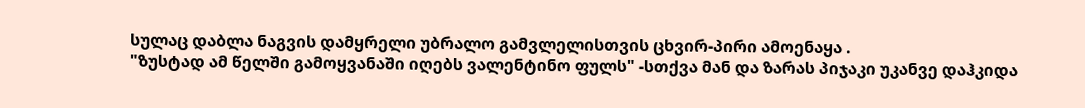სულაც დაბლა ნაგვის დამყრელი უბრალო გამვლელისთვის ცხვირ-პირი ამოენაყა .
"ზუსტად ამ წელში გამოყვანაში იღებს ვალენტინო ფულს" -სთქვა მან და ზარას პიჯაკი უკანვე დაჰკიდა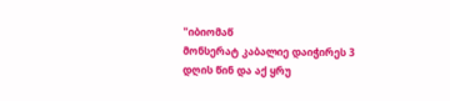"იბიომაწ
მონსერატ კაბალიე დაიჭირეს 3 დღის წინ და აქ ყრუ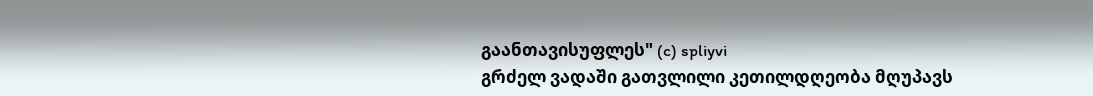გაანთავისუფლეს" (c) spliyvi
გრძელ ვადაში გათვლილი კეთილდღეობა მღუპავს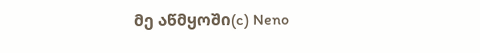მე აწმყოში(c) Neno